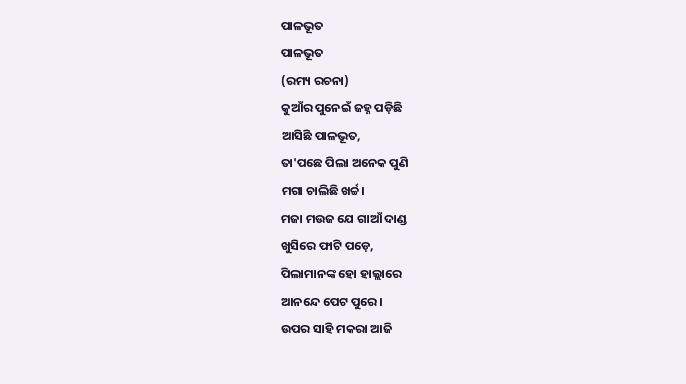ପାଳଭୂତ
ପାଳଭୂତ
(ରମ୍ୟ ରଚନା)
କୁଆଁର ପୁନେଇଁ ଜହ୍ନ ପଡ଼ିଛି
ଆସିଛି ପାଳଭୂତ,
ତା'ପଛେ ପିଲା ଅନେକ ପୁଣି
ମଗା ଚାଲିଛି ଖର୍ଚ୍ଚ।
ମଜା ମଉଜ ଯେ ଗାଆଁ ଦାଣ୍ଡ
ଖୁସିରେ ଫାଟି ପଡ଼େ,
ପିଲାମାନଙ୍କ ହୋ ହାଲ୍ଲାରେ
ଆନନ୍ଦେ ପେଟ ପୁରେ।
ଉପର ସାହି ମକରା ଆଜି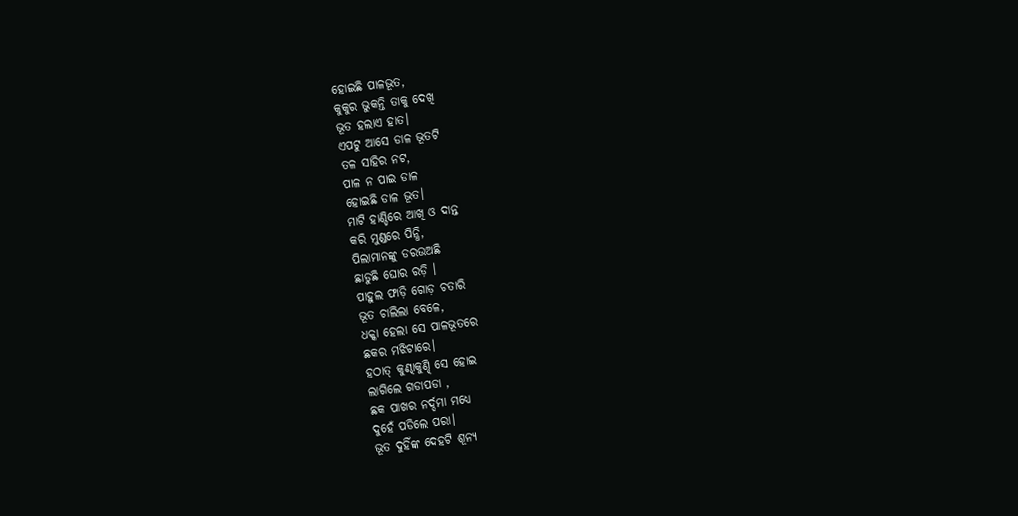ହୋଇଛି ପାଳଭୂତ,
କୁକୁର ଭୁକନ୍ତି ତାକୁ ଦେଖି
ଭୂତ ହଲାଏ ହାତ।
ଏପଟୁ ଆସେ ଡାଳ ଭୂତଟି
ତଳ ସାହିର ନଟ,
ପାଳ ନ ପାଇ ଡାଳ
ହୋଇଛି ଡାଳ ଭୂତ।
ମାଟି ହାଣ୍ଡିରେ ଆଖି ଓ ଦାନ୍ତ
କରି ମୁଣ୍ଡରେ ପିନ୍ଧି,
ପିଲାମାନଙ୍କୁ ଡରଉଅଛି
ଛାଡୁଛି ଘୋର ରଡ଼ି ।
ପାହୁଲ ଫାଡ଼ି ଗୋଡ଼ ଚତାରି
ଭୂତ ଚାଲିଲା ବେଳେ,
ଧକ୍କା ହେଲା ସେ ପାଳଭୂତରେ
ଛକର ମଝିଟାରେ।
ହଠାତ୍ କୁଣ୍ଢାକୁଣ୍ଢି ସେ ହୋଇ
ଲାଗିଲେ ଗଡାପଡା ,
ଛକ ପାଖର ନର୍ଦ୍ଦମା ମଧ୍ଯେ
ଦୁହେଁ ପଡିଲେ ପରା।
ଭୂତ ଦୁହିଁଙ୍କ ଦେହଟି ଶୂନ୍ୟ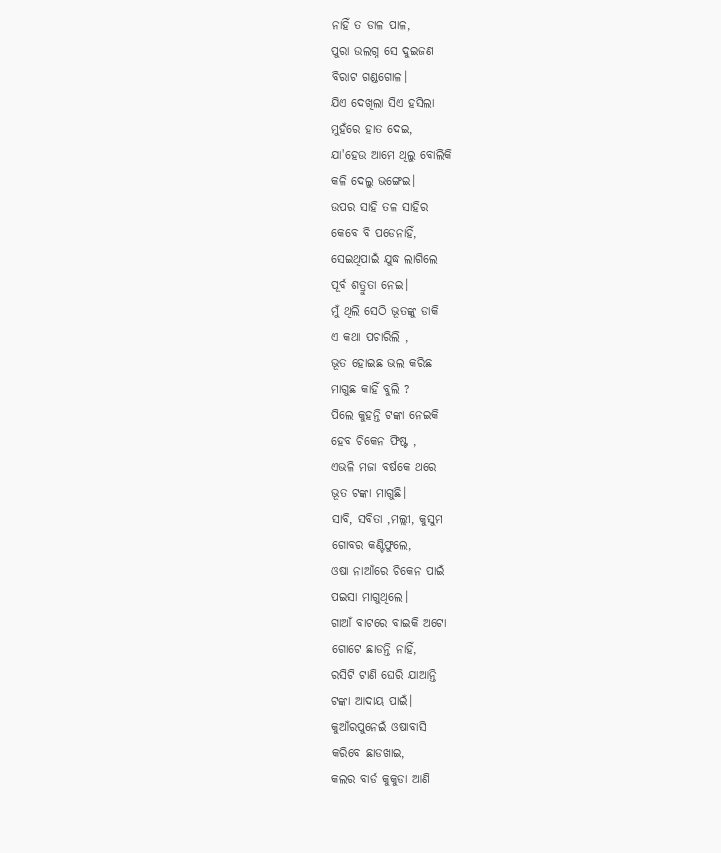ନାହିଁ ତ ଡାଳ ପାଳ,
ପୁରା ଉଲଗ୍ନ ସେ ଦୁଇଜଣ
ବିରାଟ ଗଣ୍ଡଗୋଳ।
ଯିଏ ଦେଖିଲା ସିଏ ହସିଲା
ମୁହଁରେ ହାତ ଦେଇ,
ଯା'ହେଉ ଆମେ ଥିଲୁ ବୋଲିକି
କଳି ଦେଲୁ ଭଙ୍ଗେଇ।
ଉପର ସାହି ତଳ ସାହିର
କେବେ ବି ପଡେନାହିଁ,
ସେଇଥିପାଇଁ ଯୁଦ୍ଧ ଲାଗିଲେ
ପୂର୍ବ ଶତ୍ରୁତା ନେଇ।
ମୁଁ ଥିଲି ସେଠି ଭୂତଙ୍କୁ ଡାକି
ଏ କଥା ପଚାରିଲି ,
ଭୂତ ହୋଇଛ ଭଲ କରିଛ
ମାଗୁଛ କାହିଁ ବୁଲି ?
ପିଲେ କୁହନ୍ତି ଟଙ୍କା ନେଇକି
ହେବ ଚିକେନ ଫିଷ୍ଟ ,
ଏଭଳି ମଜା ବର୍ଷକେ ଥରେ
ଭୂତ ଟଙ୍କା ମାଗୁଛି।
ସାବି, ସବିତା ,ମଲ୍ଲୀ, କୁସୁମ
ଗୋବର କଣ୍ଟିଫୁଲେ,
ଓଷା ନାଆଁରେ ଚିକେନ ପାଇଁ
ପଇସା ମାଗୁଥିଲେ।
ଗାଆଁ ବାଟରେ ବାଇକି ଅଟୋ
ଗୋଟେ ଛାଡନ୍ତି ନାହିଁ,
ରସିଟି ଟାଣି ଘେରି ଯାଆନ୍ତି
ଟଙ୍କା ଆଦାୟ ପାଇଁ।
କୁଆଁରପୁନେଇଁ ଓଷାବାସି
କରିବେ ଛାଡଖାଇ,
କଲର ବାର୍ଡ କୁକୁଡା ଆଣି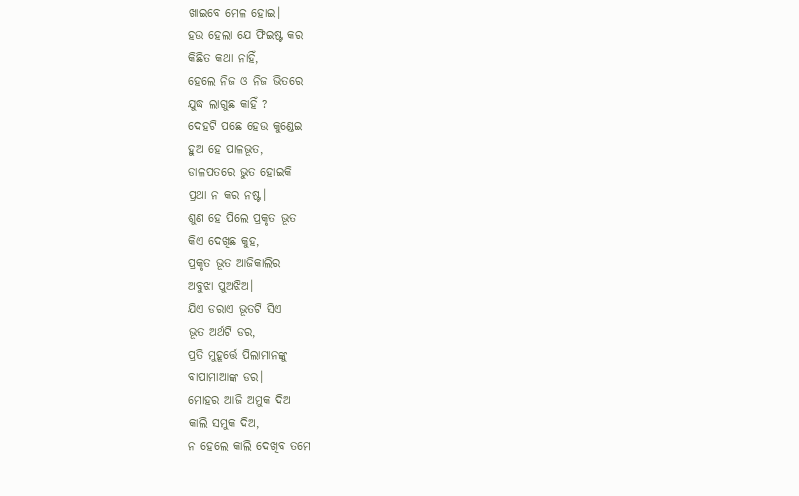ଖାଇବେ ମେଳ ହୋଇ।
ହଉ ହେଲା ଯେ ଫିଇଷ୍ଟ କର
କିଛିତ କଥା ନାହିଁ,
ହେଲେ ନିଜ ଓ ନିଜ ଭିତରେ
ଯୁଦ୍ଧ ଲାଗୁଛ କାହିଁ ?
ଦେହଟି ପଛେ ହେଉ କୁଣ୍ଡେଇ
ହୁଅ ହେ ପାଳଭୂତ,
ଡାଳପତରେ ଭୁତ ହୋଇକି
ପ୍ରଥା ନ କର ନଷ୍ଟ।
ଶୁଣ ହେ ପିଲେ ପ୍ରକୃତ ଭୂତ
କିଏ ଦେଖିଛ କୁହ,
ପ୍ରକୃତ ଭୂତ ଆଜିକାଲିର
ଅବୁଝା ପୁଅଝିଅ।
ଯିଏ ଡରାଏ ଭୂତଟି ସିଏ
ଭୂତ ଅର୍ଥଟି ଡର,
ପ୍ରତି ମୁହୂର୍ତ୍ତେ ପିଲାମାନଙ୍କୁ
ବାପାମାଆଙ୍କ ଡର।
ମୋହର ଆଜି ଅମୁକ ଦିଅ
କାଲି ସମୁକ ଦିଅ,
ନ ହେଲେ କାଲି ଦେଖିବ ତମେ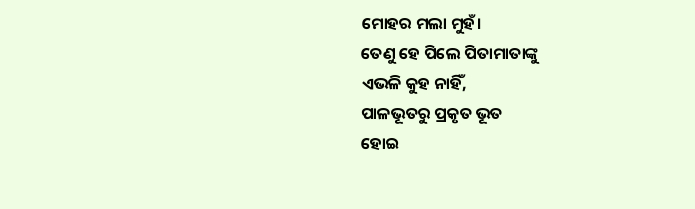ମୋହର ମଲା ମୁହଁ।
ତେଣୁ ହେ ପିଲେ ପିତାମାତାଙ୍କୁ
ଏଭଳି କୁହ ନାହିଁ,
ପାଳଭୂତରୁ ପ୍ରକୃତ ଭୂତ
ହୋଇ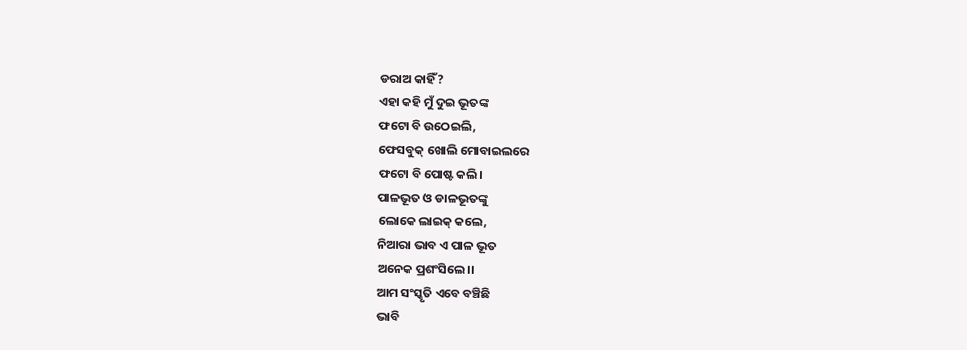ଡରାଅ କାହିଁ?
ଏହା କହି ମୁଁ ଦୁଇ ଭୂତଙ୍କ
ଫଟୋ ବି ଉଠେଇଲି,
ଫେସବୁକ୍ ଖୋଲି ମୋବାଇଲରେ
ଫଟୋ ବି ପୋଷ୍ଟ କଲି।
ପାଳଭୂତ ଓ ଡାଳଭୂତଙ୍କୁ
ଲୋକେ ଲାଇକ୍ କଲେ,
ନିଆରା ଭାବ ଏ ପାଳ ଭୂତ
ଅନେକ ପ୍ରଶଂସିଲେ।।
ଆମ ସଂସ୍କୃତି ଏବେ ବଞ୍ଚିଛି
ଭାବି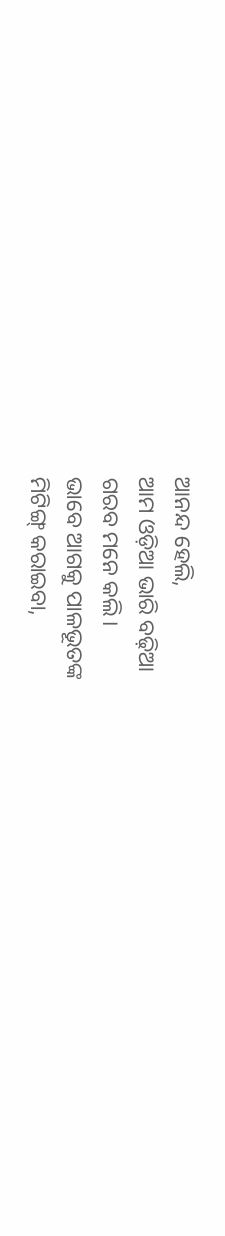ଆନନ୍ଦ ହେଲି,
ଆମ ଓଡ଼ିଆ ଭାରି ବଢ଼ିଆ
ଗରବ ମନେ କଲି।
ଭାବେ ଆଗକୁ ପାଳଭୂତଙ୍କ
ମିଟିଙ୍ଗ୍ କରାଇବା,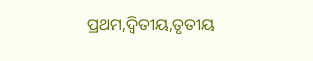ପ୍ରଥମ,ଦ୍ଵିତୀୟ,ତୃତୀୟ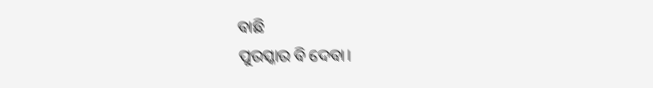ବାଛି
ପୁରସ୍କାର ବି ଦେବା।